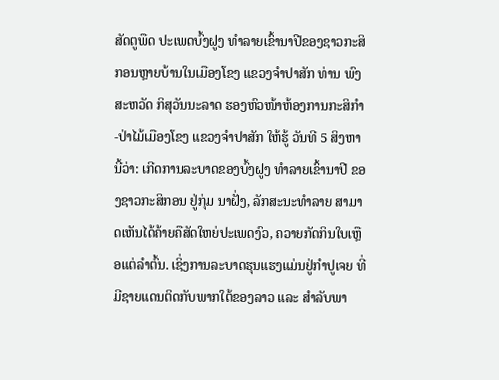ສັດຕູພືດ ປະເພດບົ້ງຝູງ ທຳລາຍເຂົ້ານາປີຂອງຊາວກະສິກອນຫຼາຍບ້ານໃນເມືອງໂຂງ ແຂວງຈໍາປາສັກ ທ່ານ ພົງສະຫວັດ ກິສຸວັນນະລາດ ຮອງຫົວໜ້າຫ້ອງການກະສິກຳ-ປ່າໄມ້ເມືອງໂຂງ ແຂວງຈຳປາສັກ ໃຫ້ຮູ້ ວັນທີ 5 ສິງຫານີ້ວ່າ: ເກີດການລະບາດຂອງບົ້ງຝູງ ທໍາລາຍເຂົ້ານາປີ ຂອງຊາວກະສິກອນ ຢູ່ກຸ່ມ ນາຝັ່ງ, ລັກສະນະທໍາລາຍ ສາມາດເຫັນໄດ້ຄ້າຍຄືສັດໃຫຍ່ປະເພດງົວ, ຄວາຍກັດກິນໃບເຫຼືອແຕ່ລຳຕົ້ນ. ເຊິ່ງການລະບາດຮຸນແຮງແມ່ນຢູ່ກຳປູເຈຍ ທີ່ມີຊາຍແດນຕິດກັບພາກໃຕ້ຂອງລາວ ແລະ ສໍາລັບພາ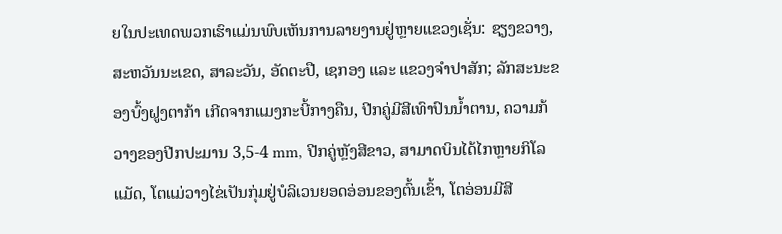ຍໃນປະເທດພວກເຮົາແມ່ນພົບເຫັນການລາຍງານຢູ່ຫຼາຍແຂວງເຊັ່ນ: ຊຽງຂວາງ, ສະຫວັນນະເຂດ, ສາລະວັນ, ອັດຕະປື, ເຊກອງ ແລະ ແຂວງຈຳປາສັກ; ລັກສະນະຂອງບົ້ງຝູງຕາກ້າ ເກີດຈາກແມງກະບີ້ກາງຄືນ, ປີກຄູ່ມີສີເທົາປົນນໍ້າຕານ, ຄວາມກ້ວາງຂອງປີກປະມານ 3,5-4 mm, ປີກຄູ່ຫຼັງສີຂາວ, ສາມາດບິນໄດ້ໄກຫຼາຍກິໂລແມັດ, ໂຕແມ່ວາງໄຂ່ເປັນກຸ່ມຢູ່ບໍລິເວນຍອດອ່ອນຂອງຕົ້ນເຂົ້າ, ໂຕອ່ອນມີສີ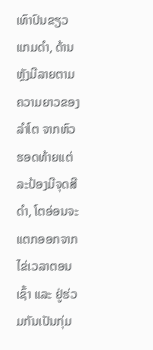ເທົາປົນຂຽວແກມດໍາ, ດ້ານຫຼັງມີລາຍຕາມຄວາມຍາວຂອງລໍາໂຕ ຈາກຫົວຮອດທ້າຍແຕ່ລະປ້ອງມີຈຸດສີດໍາ, ໂຕອ່ອນຈະແຕກອອກຈາກໄຂ່ເວລາຕອນເຊົ້າ ແລະ ຢູ່ຮ່ວມກັນເປັນກຸ່ມ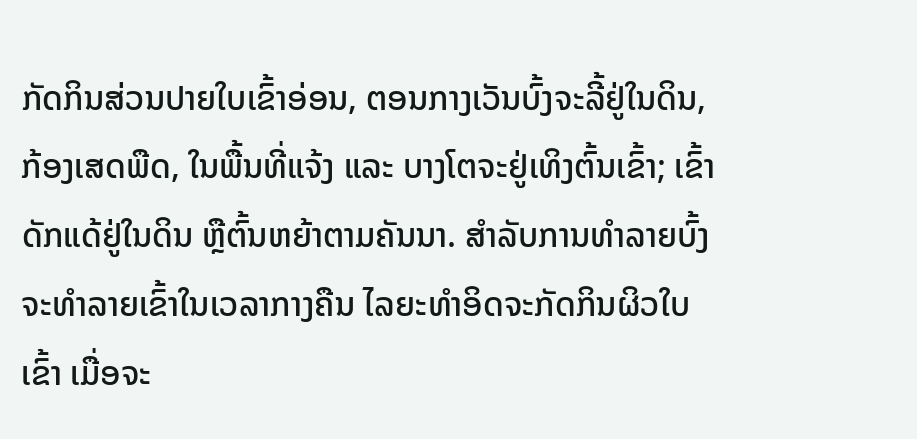ກັດກິນສ່ວນປາຍໃບເຂົ້າອ່ອນ, ຕອນກາງເວັນບົ້ງຈະລີ້ຢູ່ໃນດິນ, ກ້ອງເສດພືດ, ໃນພື້ນທີ່ແຈ້ງ ແລະ ບາງໂຕຈະຢູ່ເທິງຕົ້ນເຂົ້າ; ເຂົ້າດັກແດ້ຢູ່ໃນດິນ ຫຼືຕົ້ນຫຍ້າຕາມຄັນນາ. ສຳລັບການທໍາລາຍບົ້ງຈະທໍາລາຍເຂົ້າໃນເວລາກາງຄືນ ໄລຍະທຳອິດຈະກັດກິນຜິວໃບເຂົ້າ ເມື່ອຈະ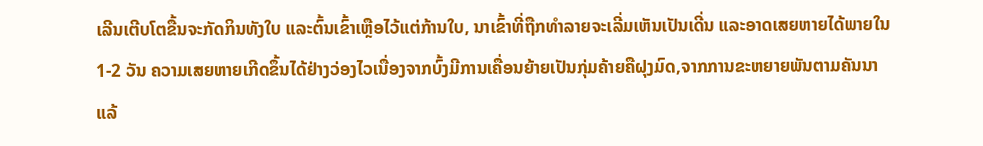ເລີນເຕີບໂຕຂື້ນຈະກັດກິນທັງໃບ ແລະຕົ້ນເຂົ້າເຫຼືອໄວ້ແຕ່ກ້ານໃບ, ນາເຂົ້າທີ່ຖືກທໍາລາຍຈະເລີ່ມເຫັນເປັນເດີ່ນ ແລະອາດເສຍຫາຍໄດ້ພາຍໃນ1-2 ວັນ ຄວາມເສຍຫາຍເກີດຂຶ້ນໄດ້ຢ່າງວ່ອງໄວເນື່ອງຈາກບົ້ງມີການເຄື່ອນຍ້າຍເປັນກຸ່ມຄ້າຍຄືຝຸງມົດ,ຈາກການຂະຫຍາຍພັນຕາມຄັນນາແລ້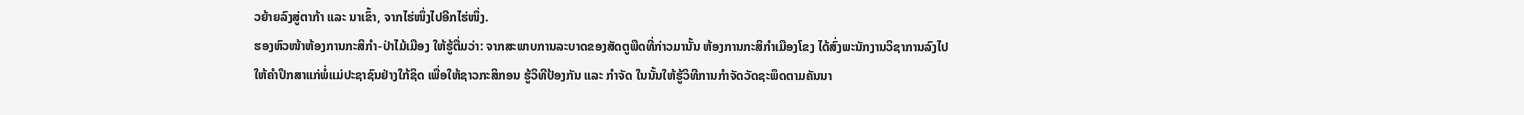ວຍ້າຍລົງສູ່ຕາກ້າ ແລະ ນາເຂົ້າ, ຈາກໄຮ່ໜຶ່ງໄປອີກໄຮ່ໜຶ່ງ.
ຮອງຫົວໜ້າຫ້ອງການກະສິກຳ-ປ່າໄມ້ເມືອງ ໃຫ້ຮູ້ຕື່ມວ່າ: ຈາກສະພາບການລະບາດຂອງສັດຕູພືດທີ່ກ່າວມານັ້ນ ຫ້ອງການກະສິກໍາເມືອງໂຂງ ໄດ້ສົ່ງພະນັກງານວິຊາການລົງໄປໃຫ້ຄຳປຶກສາແກ່ພໍ່ແມ່ປະຊາຊົນຢ່າງໃກ້ຊິດ ເພື່ອໃຫ້ຊາວກະສິກອນ ຮູ້ວິທີປ້ອງກັນ ແລະ ກຳຈັດ ໃນນັ້ນໃຫ້ຮູ້ວິທີການກຳຈັດວັດຊະພຶດຕາມຄັນນາ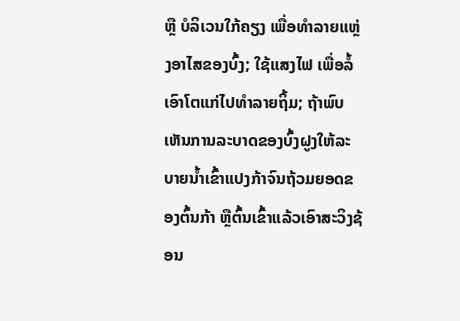ຫຼື ບໍລິເວນໃກ້ຄຽງ ເພື່ອທໍາລາຍແຫຼ່ງອາໄສຂອງບົ້ງ; ໃຊ້ແສງໄຟ ເພື່ອລໍ້ເອົາໂຕແກ່ໄປທຳລາຍຖິ້ມ; ຖ້າພົບເຫັນການລະບາດຂອງບົ້ງຝູງໃຫ້ລະບາຍນໍ້າເຂົ້າແປງກ້າຈົນຖ້ວມຍອດຂອງຕົ້ນກ້າ ຫຼືຕົ້ນເຂົ້າແລ້ວເອົາສະວິງຊ້ອນ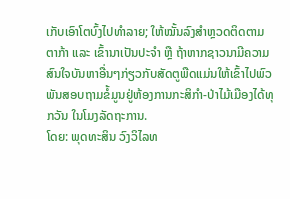ເກັບເອົາໂຕບົ້ງໄປທໍາລາຍ; ໃຫ້ໝັ້ນລົງສໍາຫຼວດຕິດຕາມຕາກ້າ ແລະ ເຂົ້ານາເປັນປະຈໍາ ຫຼື ຖ້າຫາກຊາວນາມີຄວາມສົນໃຈບັນຫາອື່ນໆກ່ຽວກັບສັດຕູພືດແມ່ນໃຫ້ເຂົ້າໄປພົວພັນສອບຖາມຂໍ້ມູນຢູ່ຫ້ອງການກະສິກຳ-ປ່າໄມ້ເມືອງໄດ້ທຸກວັນ ໃນໂມງລັດຖະການ.
ໂດຍ: ພຸດທະສິນ ວົງວິໄລທ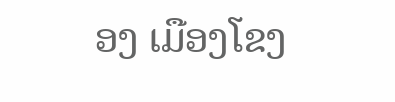ອງ ເມືອງໂຂງ